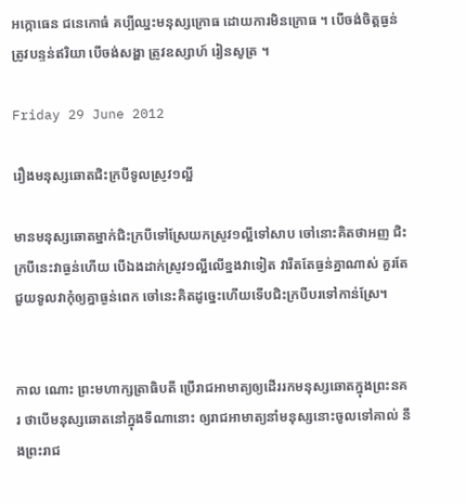អក្កោធេន ជនេកោធំ គប្បីឈ្នះមនុស្សក្រោធ ដោយការមិនក្រោធ ។ បើចង់ចិត្តធ្ងន់ ត្រូវបន្ទន់ឥរិយា បើចង់សង្ហា ត្រូវឧស្សាហ៍ រៀនសូត្រ ។

Friday 29 June 2012

រឿងមនុស្សឆោតជិះក្របីទូលស្រូវ១ល្អី

មានមនុស្សឆោតម្នាក់ជិះក្របីទៅស្រែយកស្រូវ១ល្អីទៅសាប ចៅនោះគិតថាអញ ជិះក្របីនេះវាធ្ងន់ហើយ បើឯងដាក់ស្រូវ១ល្អីលើខ្នងវាទៀត វារឹតតែធ្ងន់គ្នាណាស់ គួរតែជួយទូលវាកុំឲ្យគ្នាធ្ងន់ពេក ចៅនេះគិតដូច្នេះហើយទើបជិះក្របីបរទៅកាន់ស្រែ។


កាល ណោះ ព្រះមហាក្សត្រាធិបតី ប្រើរាជអាមាត្យឲ្យដើររកមនុស្សឆោតក្នុងព្រះនគរ ថាបើមនុស្សឆោតនៅក្នុងទីណានោះ ឲ្យរាជអាមាត្យនាំមនុស្សនោះចូលទៅគាល់ នឹងព្រះរាជ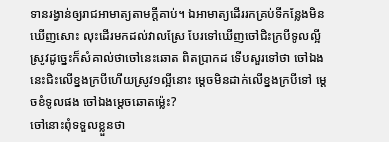ទានរង្វាន់ឲ្យរាជអាមាត្យតាមក្តីគាប់។ ឯអាមាត្យដើររកគ្រប់ទីកន្លែងមិនឃើញសោះ លុះដើរមកដល់វាលស្រែ បែរទៅឃើញចៅជិះក្របីទូលល្អីស្រូវដូច្នេះក៏សំគាល់ថាចៅនេះឆោត ពិតប្រាកដ ទើបសួរទៅថា ចៅឯងនេះជិះលើខ្នងក្របីហើយស្រូវ១ល្អីនោះ ម្តេចមិនដាក់លើខ្នងក្របីទៅ ម្តេចខំទូលផង ចៅឯងម្តេចឆោតម្ល៉េះ?
ចៅនោះពុំទទួលខ្លួនថា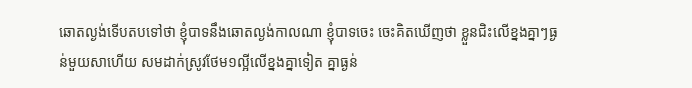ឆោតល្ងង់ទើបតបទៅថា ខ្ញុំបាទនឹងឆោតល្ងង់កាលណា ខ្ញុំបាទចេះ ចេះគិតឃើញថា ខ្លួនជិះលើខ្នងគ្នាៗធ្ងន់មួយសាហើយ សមដាក់ស្រូវថែម១ល្អីលើខ្នងគ្នាទៀត គ្នាធ្ងន់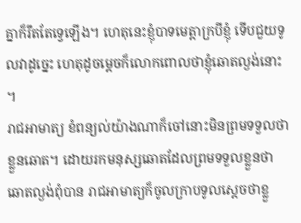គ្នាក៏រឹតតែទ្វេឡើង។ ហេតុនេះខ្ញុំបាទមេត្តាក្របីខ្ញុំ ទើបជួយទូលវាដូច្នេះ ហេតុដូចម្តេចក៏លោកពោលថាខ្ញុំឆោតល្ងង់នោះ។
រាជអាមាត្យ ខំពន្យល់យ៉ាងណាក៏ចៅនោះមិនព្រមទទួលថាខ្លួនឆោត។ ដោយរកមនុស្សឆោតដែលព្រមទទួលខ្លួនថាឆោតល្ងង់ពុំបាន រាជអាមាត្យក៏ចូលក្រាបទូលស្តេចថាខ្លួ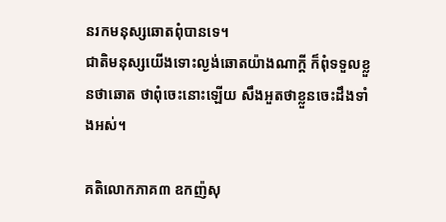នរកមនុស្សឆោតពុំបានទេ។
ជាតិមនុស្សយើងទោះល្ងង់ឆោតយ៉ាងណាក្តី ក៏ពុំទទួលខ្លួនថាឆោត ថាពុំចេះនោះឡើយ សឹងអួតថាខ្លួនចេះដឹងទាំងអស់។

គតិលោកភាគ៣ ឧកញ៉សុ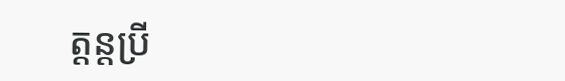ត្តន្តប្រី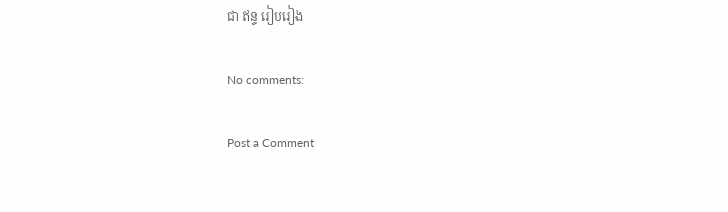ជា ឥន្ទ រៀបរៀង

No comments:

Post a Comment